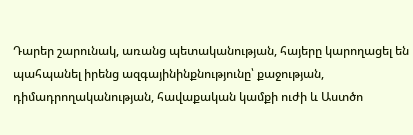Դարեր շարունակ, առանց պետականության, հայերը կարողացել են պահպանել իրենց ազգայինինքնությունը՝ քաջության, դիմադրողականության, հավաքական կամքի ուժի և Աստծո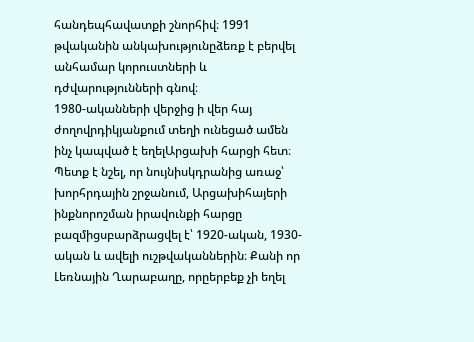հանդեպհավատքի շնորհիվ։ 1991 թվականին անկախությունըձեռք է բերվել անհամար կորուստների և դժվարությունների գնով։
1980-ականների վերջից ի վեր հայ ժողովրդիկյանքում տեղի ունեցած ամեն ինչ կապված է եղելԱրցախի հարցի հետ։ Պետք է նշել, որ նույնիսկդրանից առաջ՝ խորհրդային շրջանում, Արցախիհայերի ինքնորոշման իրավունքի հարցը բազմիցսբարձրացվել է՝ 1920-ական, 1930-ական և ավելի ուշթվականներին։ Քանի որ Լեռնային Ղարաբաղը, որըերբեք չի եղել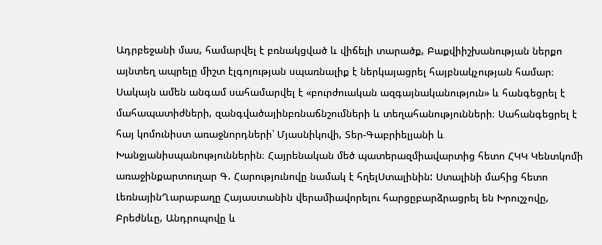Ադրբեջանի մաս, համարվել է բռնակցված և վիճելի տարածք, Բաքվիիշխանության ներքո այնտեղ ապրելը միշտ էլգոյության սպառնալիք է ներկայացրել հայբնակչության համար։ Սակայն ամեն անգամ սահամարվել է «բուրժուական ազգայնականություն» և հանգեցրել է մահապատիժների, զանգվածայինբռնաճնշումների և տեղահանությունների։ Սահանգեցրել է հայ կոմունիստ առաջնորդների՝ Մյասնիկովի, Տեր-Գաբրիելյանի և Խանջյանիսպանություններին։ Հայրենական մեծ պատերազմիավարտից հետո ՀԿԿ Կենտկոմի առաջինքարտուղար Գ. Հարությունովը նամակ է հղելՍտալինին: Ստալինի մահից հետո ԼեռնայինՂարաբաղը Հայաստանին վերամիավորելու հարցըբարձրացրել են Խրուշչովը, Բրեժնևը, Անդրոպովը և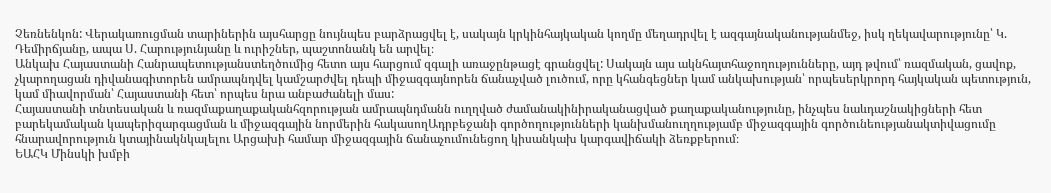Չեռնենկոն: Վերակառուցման տարիներին այսհարցը նույնպես բարձրացվել է, սակայն կրկինհայկական կողմը մեղադրվել է ազգայնականությանմեջ, իսկ ղեկավարությունը՝ Կ. Դեմիրճյանը, ապա Ս. Հարությունյանը և ուրիշներ, պաշտոնանկ են արվել։
Անկախ Հայաստանի Հանրապետությանստեղծումից հետո այս հարցում զգալի առաջընթացէ գրանցվել: Սակայն այս ակնհայտհաջողությունները, այդ թվում՝ ռազմական, ցավոք, չկարողացան դիվանագիտորեն ամրապնդվել կամշարժվել դեպի միջազգայնորեն ճանաչված լուծում, որը կհանգեցներ կամ անկախության՝ որպեսերկրորդ հայկական պետություն, կամ միավորման՝ Հայաստանի հետ՝ որպես նրա անբաժանելի մաս:
Հայաստանի տնտեսական և ռազմաքաղաքականհզորության ամրապնդմանն ուղղված ժամանակինիրականացված քաղաքականությունը, ինչպես նաևդաշնակիցների հետ բարեկամական կապերիզարգացման և միջազգային նորմերին հակասողԱդրբեջանի գործողությունների կանխմանուղղությամբ միջազգային գործունեությանակտիվացումը հնարավորություն կտայինակնկալելու Արցախի համար միջազգային ճանաչումունեցող կիսանկախ կարգավիճակի ձեռքբերում։
ԵԱՀԿ Մինսկի խմբի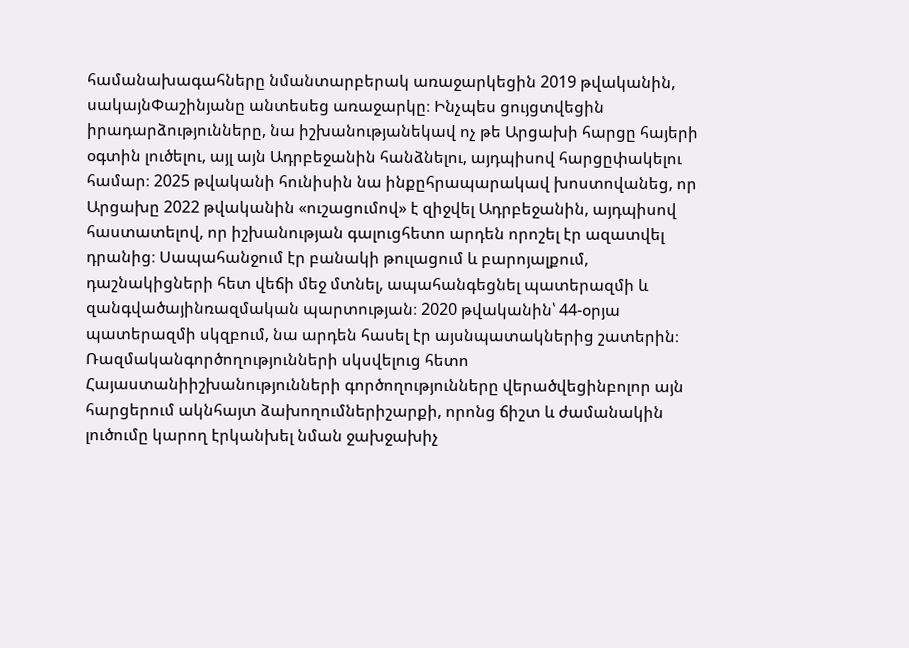համանախագահները նմանտարբերակ առաջարկեցին 2019 թվականին, սակայնՓաշինյանը անտեսեց առաջարկը։ Ինչպես ցույցտվեցին իրադարձությունները, նա իշխանությանեկավ ոչ թե Արցախի հարցը հայերի օգտին լուծելու, այլ այն Ադրբեջանին հանձնելու, այդպիսով հարցըփակելու համար։ 2025 թվականի հունիսին նա ինքըհրապարակավ խոստովանեց, որ Արցախը 2022 թվականին «ուշացումով» է զիջվել Ադրբեջանին, այդպիսով հաստատելով, որ իշխանության գալուցհետո արդեն որոշել էր ազատվել դրանից։ Սապահանջում էր բանակի թուլացում և բարոյալքում, դաշնակիցների հետ վեճի մեջ մտնել, ապահանգեցնել պատերազմի և զանգվածայինռազմական պարտության։ 2020 թվականին՝ 44-օրյա պատերազմի սկզբում, նա արդեն հասել էր այսնպատակներից շատերին։ Ռազմականգործողությունների սկսվելուց հետո Հայաստանիիշխանությունների գործողությունները վերածվեցինբոլոր այն հարցերում ակնհայտ ձախողումներիշարքի, որոնց ճիշտ և ժամանակին լուծումը կարող էրկանխել նման ջախջախիչ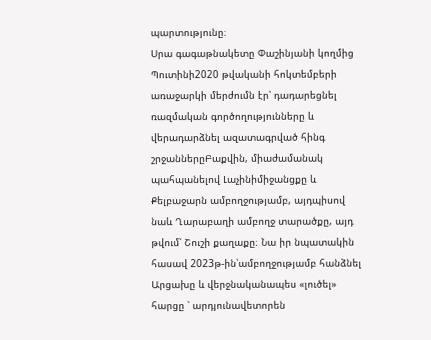պարտությունը։
Սրա գագաթնակետը Փաշինյանի կողմից Պուտինի2020 թվականի հոկտեմբերի առաջարկի մերժումն էր՝ դադարեցնել ռազմական գործողությունները և վերադարձնել ազատագրված հինգ շրջաններըԲաքվին, միաժամանակ պահպանելով Լաչինիմիջանցքը և Քելբաջարն ամբողջությամբ, այդպիսով նաև Ղարաբաղի ամբողջ տարածքը, այդ թվում՝ Շուշի քաղաքը։ Նա իր նպատակին հասավ 2023թ-ին՝ամբողջությամբ հանձնել Արցախը և վերջնականապես «լուծել» հարցը ՝ արդյունավետորեն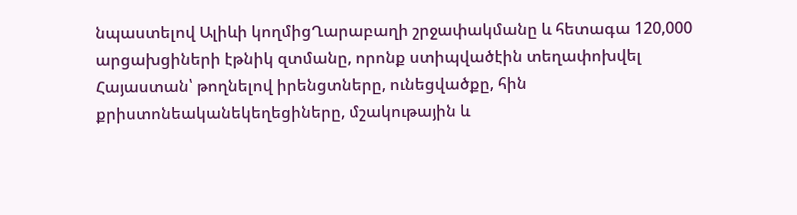նպաստելով Ալիևի կողմիցՂարաբաղի շրջափակմանը և հետագա 120,000 արցախցիների էթնիկ զտմանը, որոնք ստիպվածէին տեղափոխվել Հայաստան՝ թողնելով իրենցտները, ունեցվածքը, հին քրիստոնեականեկեղեցիները, մշակութային և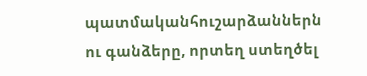պատմականհուշարձաններն ու գանձերը, որտեղ ստեղծել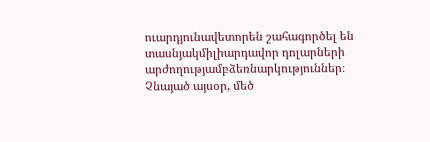ուարդյունավետորեն շահագործել են տասնյակմիլիարդավոր դոլարների արժողությամբձեռնարկություններ։
Չնայած այսօր, մեծ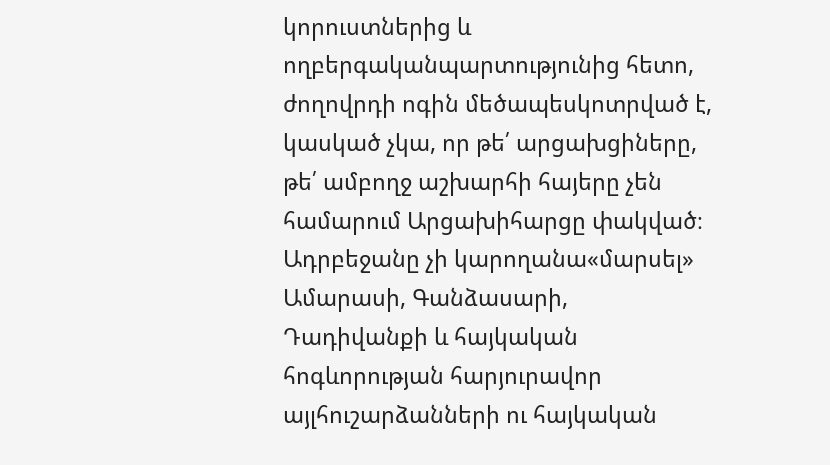կորուստներից և ողբերգականպարտությունից հետո, ժողովրդի ոգին մեծապեսկոտրված է, կասկած չկա, որ թե՛ արցախցիները, թե՛ ամբողջ աշխարհի հայերը չեն համարում Արցախիհարցը փակված։ Ադրբեջանը չի կարողանա«մարսել» Ամարասի, Գանձասարի, Դադիվանքի և հայկական հոգևորության հարյուրավոր այլհուշարձանների ու հայկական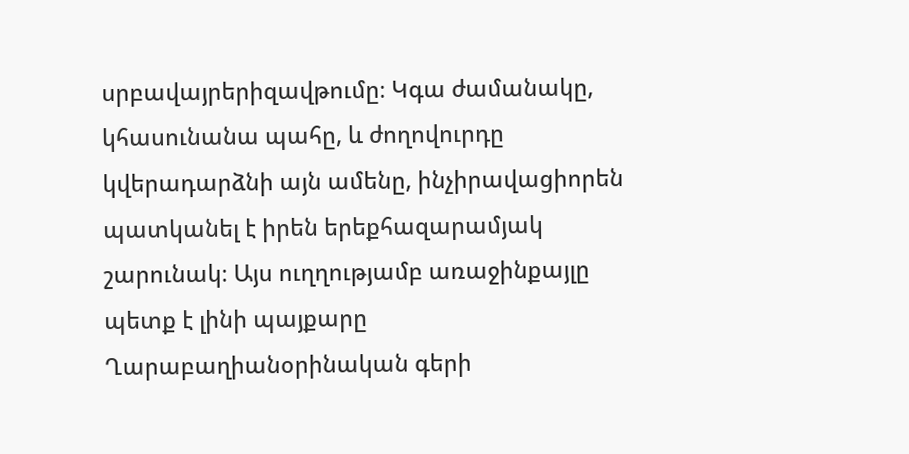սրբավայրերիզավթումը։ Կգա ժամանակը, կհասունանա պահը, և ժողովուրդը կվերադարձնի այն ամենը, ինչիրավացիորեն պատկանել է իրեն երեքհազարամյակ շարունակ։ Այս ուղղությամբ առաջինքայլը պետք է լինի պայքարը Ղարաբաղիանօրինական գերի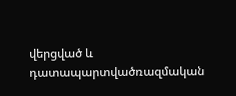վերցված և դատապարտվածռազմական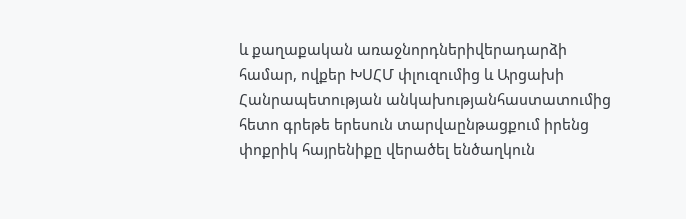և քաղաքական առաջնորդներիվերադարձի համար, ովքեր ԽՍՀՄ փլուզումից և Արցախի Հանրապետության անկախությանհաստատումից հետո գրեթե երեսուն տարվաընթացքում իրենց փոքրիկ հայրենիքը վերածել ենծաղկուն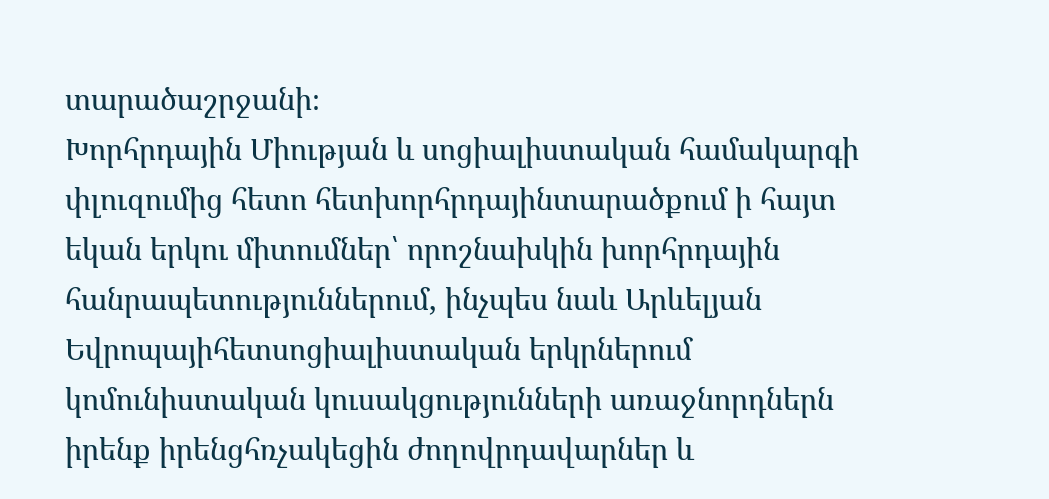տարածաշրջանի։
Խորհրդային Միության և սոցիալիստական համակարգի փլուզումից հետո հետխորհրդայինտարածքում ի հայտ եկան երկու միտումներ՝ որոշնախկին խորհրդային հանրապետություններում, ինչպես նաև Արևելյան Եվրոպայիհետսոցիալիստական երկրներում կոմունիստական կուսակցությունների առաջնորդներն իրենք իրենցհռչակեցին ժողովրդավարներ և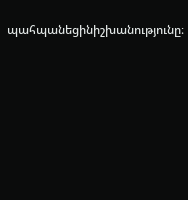պահպանեցինիշխանությունը։